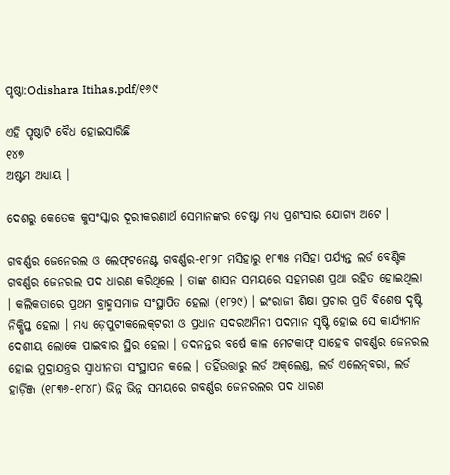ପୃଷ୍ଠା:Odishara Itihas.pdf/୧୬୯

ଏହି ପୃଷ୍ଠାଟି ବୈଧ ହୋଇସାରିଛି
୧୪୭
ଅଷ୍ଟମ ଅଧ୍ୟାୟ ।

ଦେଶରୁ କେତେକ କୁସଂସ୍କାର ଦୂରୀକରଣାର୍ଥ ସେମାନଙ୍କର ଚେଷ୍ଟା ମଧ୍ୟ ପ୍ରଶଂସାର ଯୋଗ୍ୟ ଅଟେ ।

ଗବର୍ଣ୍ଣର ଜେନେରଲ ଓ ଲେଫ୍‌ଟନେଣ୍ଟ ଗବର୍ଣ୍ଣର-୧୮୨୮ ମସିହାରୁ ୧୮୩୫ ମସିହା ପର୍ଯ୍ୟନ୍ତ ଲର୍ଡ ବେଣ୍ଟିକ ଗବର୍ଣ୍ଣର ଜେନରଲ ପଦ ଧାରଣ କରିଥିଲେ । ତାଙ୍କ ଶାସନ ସମୟରେ ସହମରଣ ପ୍ରଥା ରହିତ ହୋଇଥିଲା । କଲିକତାରେ ପ୍ରଥମ ବ୍ରାହ୍ମସମାଜ ସଂସ୍ଥାପିତ ହେଲା (୧୮୨୯) । ଇଂରାଜୀ ଶିକ୍ଷା ପ୍ରଚାର ପ୍ରତି ବିଶେଷ ଦୃଷ୍ଟି ନିକ୍ଷିପ୍ତ ହେଲା । ମଧ୍ୟ ଡ଼େପୁଟୀକଲେକ୍‌ଟରୀ ଓ ପ୍ରଧାନ ସଦରଅମିନୀ ପଦମାନ ସୃଷ୍ଟି ହୋଇ ସେ କାର୍ଯ୍ୟମାନ ଦେଶୀୟ ଲୋକେ ପାଇବାର ସ୍ଥିର ହେଲା । ତଦନନ୍ତର ବର୍ଷେ କାଳ ମେଟକାଫ୍ ସାହେବ ଗବର୍ଣ୍ଣର ଜେନରଲ ହୋଇ ମୁଦ୍ରାଯନ୍ତ୍ରର ସ୍ୱାଧୀନତା ସଂସ୍ଥାପନ କଲେ । ତହିଁଉତ୍ତାରୁ ଲର୍ଡ ଅକ୍‌ଲେଣ୍ଡ, ଲର୍ଡ ଏଲେନ୍‌ବରା, ଲର୍ଡ ହାର୍ଡ଼ିଞ୍ଜ (୧୮୩୬-୧୮୪୮) ଭିନ୍ନ ଭିନ୍ନ ସମୟରେ ଗବର୍ଣ୍ଣର ଜେନରଲର ପଦ ଧାରଣ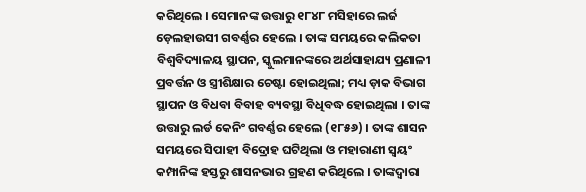କରିଥିଲେ । ସେମାନଙ୍କ ଉତ୍ତାରୁ ୧୮୪୮ ମସିହାରେ ଲର୍ଜ ଡ଼େଲହାଉସୀ ଗବର୍ଣ୍ଣର ହେଲେ । ତାଙ୍କ ସମୟରେ କଲିକତା ବିଶ୍ୱବିଦ୍ୟାଳୟ ସ୍ଥାପନ, ସ୍କୁଲମାନଙ୍କରେ ଅର୍ଥସାହାଯ୍ୟ ପ୍ରଣାଳୀ ପ୍ରବର୍ତ୍ତନ ଓ ସ୍ତ୍ରୀଶିକ୍ଷାର ଚେଷ୍ଟା ହୋଇଥିଲା; ମଧ୍ୟ ଡ଼ାକ ବିଭାଗ ସ୍ଥାପନ ଓ ବିଧବା ବିବାହ ବ୍ୟବସ୍ଥା ବିଧିବଦ୍ଧ ହୋଇଥିଲା । ତାଙ୍କ ଉତ୍ତାରୁ ଲର୍ଡ କେନିଂ ଗବର୍ଣ୍ଣର ହେଲେ (୧୮୫୬) । ତାଙ୍କ ଶାସନ ସମୟରେ ସିପାହୀ ବିଦ୍ରୋହ ଘଟିଥିଲା ଓ ମହାରାଣୀ ସ୍ୱୟଂ କମ୍ପାନିଙ୍କ ହସ୍ତରୁ ଶାସନଭାର ଗ୍ରହଣ କରିଥିଲେ । ତାଙ୍କଦ୍ୱାରା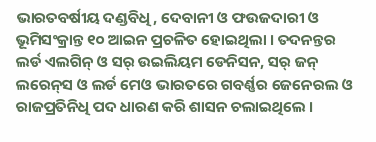ଭାରତବର୍ଷୀୟ ଦଣ୍ଡବିଧି, ଦେବାନୀ ଓ ଫଉଜଦାରୀ ଓ ଭୂମିସଂକ୍ରାନ୍ତ ୧୦ ଆଇନ ପ୍ରଚଳିତ ହୋଇଥିଲା । ତଦନନ୍ତର ଲର୍ଡ ଏଲଗିନ୍ ଓ ସର୍ ଉଇଲିୟମ ଡେନିସନ, ସର୍ ଜନ୍ ଲରେନ୍‌ସ ଓ ଲର୍ଡ ମେଓ ଭାରତରେ ଗବର୍ଣ୍ଣର ଜେନେରଲ ଓ ରାଜପ୍ରତିନିଧି ପଦ ଧାରଣ କରି ଶାସନ ଚଲାଇଥିଲେ ।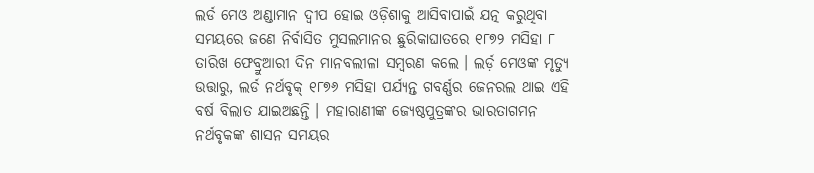ଲର୍ଡ ମେଓ ଅଣ୍ଡାମାନ ଦ୍ୱୀପ ହୋଇ ଓଡ଼ିଶାକୁ ଆସିବାପାଇଁ ଯତ୍ନ କରୁଥିବା ସମୟରେ ଜଣେ ନିର୍ବାସିତ ମୁସଲମାନର ଛୁରିକାଘାତରେ ୧୮୭୨ ମସିହା ୮ ତାରିଖ ଫେବ୍ରୁଆରୀ ଦିନ ମାନବଲୀଳା ସମ୍ବରଣ କଲେ । ଲର୍ଡ଼ ମେଓଙ୍କ ମୃତ୍ୟୁ ଉତ୍ତାରୁ, ଲର୍ଡ ନର୍ଥବୃକ୍ ୧୮୭୬ ମସିହା ପର୍ଯ୍ୟନ୍ତ ଗବର୍ଣ୍ଣର ଜେନରଲ ଥାଇ ଏହି ବର୍ଷ ବିଲାତ ଯାଇଅଛନ୍ତି । ମହାରାଣୀଙ୍କ ଜ୍ୟେଷ୍ଠପୁତ୍ରଙ୍କର ଭାରତାଗମନ ନର୍ଥବୃକଙ୍କ ଶାସନ ସମୟର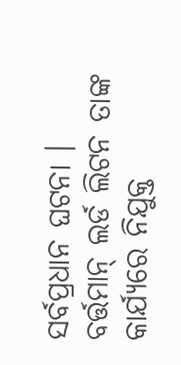ସର୍ବପ୍ରଧାନ ଘଟନା । ବର୍ତ୍ତମାନ୍ ଲର୍ଡ ଲିଟନ ତାଙ୍କ କାର୍ଯ୍ୟରେ ନିଯୁକ୍ତ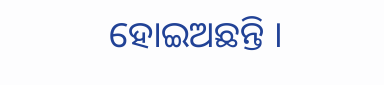ହୋଇଅଛନ୍ତି ।